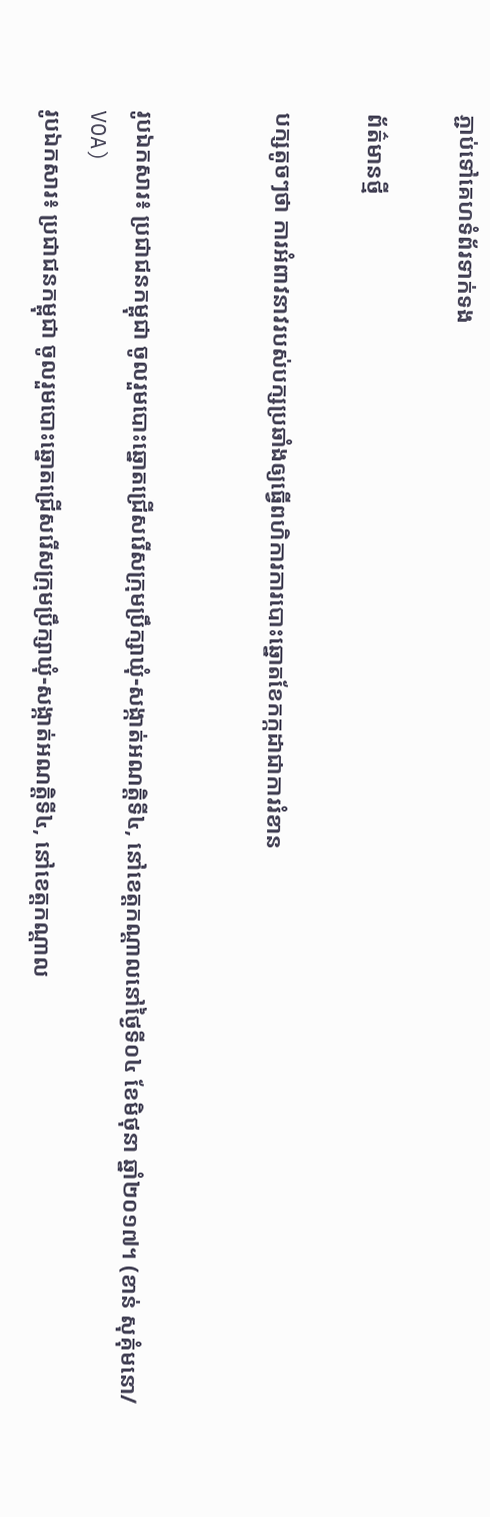ភ្ជាប់ទៅគេហទំព័រទាក់ទង

ព័ត៌មានថ្មី

បក្សតូចៗថា ការអំពាវនាវរបស់បក្សប្រឆាំងឲ្យធ្វើពហិការការបោះឆ្នោតខែកក្កដាជាការរំខាន


រូបឯកសារ៖ ប្រជាជនកម្ពុជា ចូលរួមបោះឆ្នោតជ្រើសរើសក្រុមប្រឹក្សាឃុំ-សង្កាត់អណត្តិទី៤, នៅខេត្តកណ្តាលនៅថ្ងៃទី០៤ ខែមិថុនា ឆ្នាំ២០១៧។ (ខាន់ សុគុំមនោ/ VOA)
រូបឯកសារ៖ ប្រជាជនកម្ពុជា ចូលរួមបោះឆ្នោតជ្រើសរើសក្រុមប្រឹក្សាឃុំ-សង្កាត់អណត្តិទី៤, នៅខេត្តកណ្តាល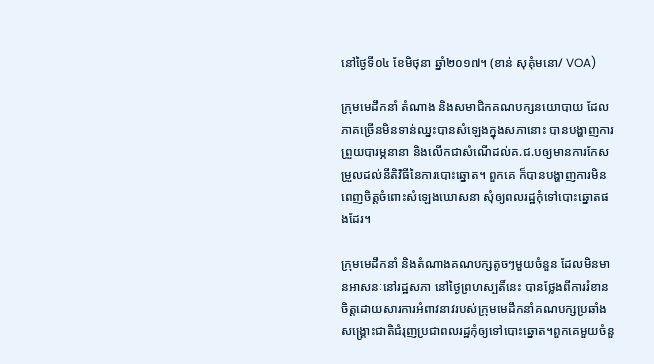នៅថ្ងៃទី០៤ ខែមិថុនា ឆ្នាំ២០១៧។ (ខាន់ សុគុំមនោ/ VOA)

ក្រុមមេដឹកនាំ តំណាង និងសមាជិកគណបក្សនយោបាយ ដែលភាគច្រើនមិនទាន់ឈ្នះបានសំឡេងក្នុងសភានោះ បានបង្ហាញការព្រួយបារម្ភនានា និងលើកជាសំណើដល់គ.ជ.បឲ្យមានការកែសម្រួលដល់នីតិវិធីនៃការបោះឆ្នោត។ ពួកគេ ក៏បានបង្ហាញការមិនពេញចិត្តចំពោះសំឡេងឃោសនា សុំឲ្យពលរដ្ឋកុំទៅបោះឆ្នោតផងដែរ។

ក្រុមមេដឹកនាំ និងតំណាងគណបក្សតូចៗមួយចំនួន ដែលមិនមានអាសនៈនៅរដ្ឋសភា នៅថ្ងៃព្រហស្បតិ៍នេះ បានថ្លែងពីការរំខានចិត្តដោយសារការអំពាវនាវរបស់ក្រុមមេដឹកនាំគណបក្សប្រឆាំងសង្គ្រោះជាតិជំរុញប្រជាពលរដ្ឋកុំឲ្យទៅបោះឆ្នោត។ពួកគេមួយចំនួ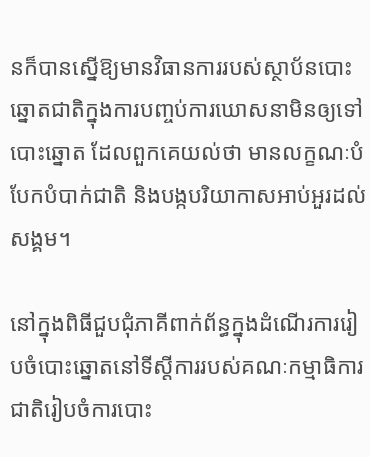នក៏បានស្នើឱ្យមានវិធានការរបស់ស្ថាប័នបោះឆ្នោតជាតិក្នុងការបញ្ចប់ការឃោសនាមិនឲ្យទៅបោះឆ្នោត ដែលពួកគេយល់ថា មានលក្ខណៈបំបែកបំបាក់ជាតិ និងបង្កបរិយាកាសអាប់អួរដល់សង្គម។

នៅក្នុងពិធីជួបជុំភាគីពាក់ព័ន្ធក្នុងដំណើរការរៀបចំបោះឆ្នោតនៅទីស្តីការរបស់គណៈកម្មាធិការជាតិរៀបចំការបោះ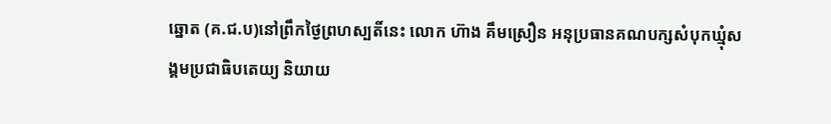ឆ្នោត (គ.ជ.ប)នៅព្រឹកថ្ងៃព្រហស្បតិ៍នេះ លោក ហ៊ាង គឹមស្រឿន អនុប្រធានគណបក្សសំបុកឃ្មុំសង្គមប្រជាធិបតេយ្យ និយាយ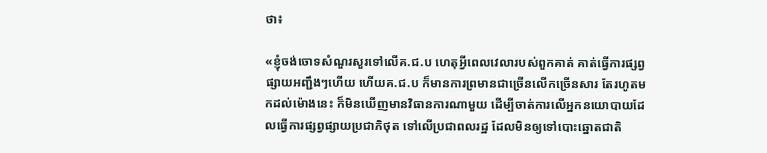ថា៖

«ខ្ញុំចង់ចោទសំណួរសួរទៅលើគ.ជ.ប ហេតុអ្វីពេលវេលារបស់ពួកគាត់ គាត់ធ្វើការផ្សព្វផ្សាយអញ្ជឹងៗហើយ ហើយគ.ជ.ប ក៏មានការព្រមានជាច្រើនលើកច្រើនសារ តែរហូតមកដល់ម៉ោងនេះ ក៏មិនឃើញមានវិធានការណាមួយ ដើម្បីចាត់ការលើអ្នកនយោបាយដែលធ្វើការផ្សព្វផ្សាយប្រជាភិថុត ទៅលើប្រជាពលរដ្ឋ ដែលមិនឲ្យទៅបោះឆ្នោតជាតិ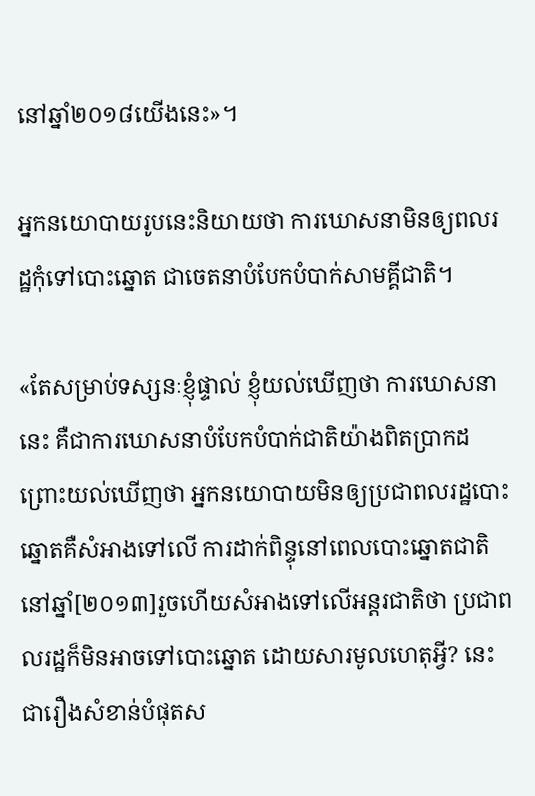នៅឆ្នាំ២០១៨យើងនេះ»។

អ្នកនយោបាយរូបនេះនិយាយថា ការឃោសនាមិនឲ្យពលរដ្ឋកុំទៅបោះឆ្នោត ជាចេតនាបំបែកបំបាក់សាមគ្គីជាតិ។

«តែសម្រាប់ទស្សនៈខ្ញុំផ្ទាល់ ខ្ញុំយល់ឃើញថា ការឃោសនានេះ គឺជាការឃោសនាបំបែកបំបាក់ជាតិយ៉ាងពិតប្រាកដ ព្រោះយល់ឃើញថា អ្នកនយោបាយមិនឲ្យប្រជាពលរដ្ឋបោះឆ្នោតគឺសំអាងទៅលើ ការដាក់ពិន្ទុនៅពេលបោះឆ្នោតជាតិ នៅឆ្នាំ[២០១៣]រួចហើយសំអាងទៅលើអន្តរជាតិថា ប្រជាពលរដ្ឋក៏មិនអាចទៅបោះឆ្នោត ដោយសារមូលហេតុអ្វី? នេះជារឿងសំខាន់បំផុតស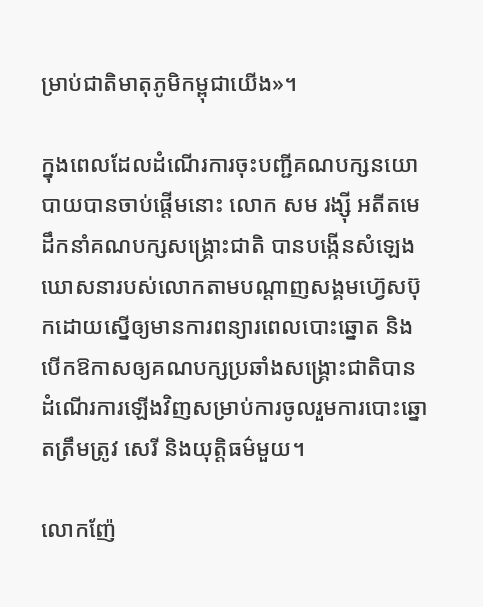ម្រាប់ជាតិមាតុភូមិកម្ពុជាយើង»។

ក្នុងពេលដែលដំណើរការចុះបញ្ជីគណបក្សនយោបាយបានចាប់ផ្តើមនោះ លោក សម រង្ស៊ី អតីតមេដឹកនាំគណបក្សសង្គ្រោះជាតិ បានបង្កើនសំឡេងឃោសនារបស់លោកតាមបណ្តាញសង្គមហ៊្វេសប៊ុកដោយស្នើឲ្យមានការពន្យារពេលបោះឆ្នោត និងបើកឱកាសឲ្យគណបក្សប្រឆាំងសង្គ្រោះជាតិបានដំណើរការឡើងវិញសម្រាប់ការចូលរួមការបោះឆ្នោតត្រឹមត្រូវ សេរី និងយុត្តិធម៌មួយ។

លោកញ៉ែ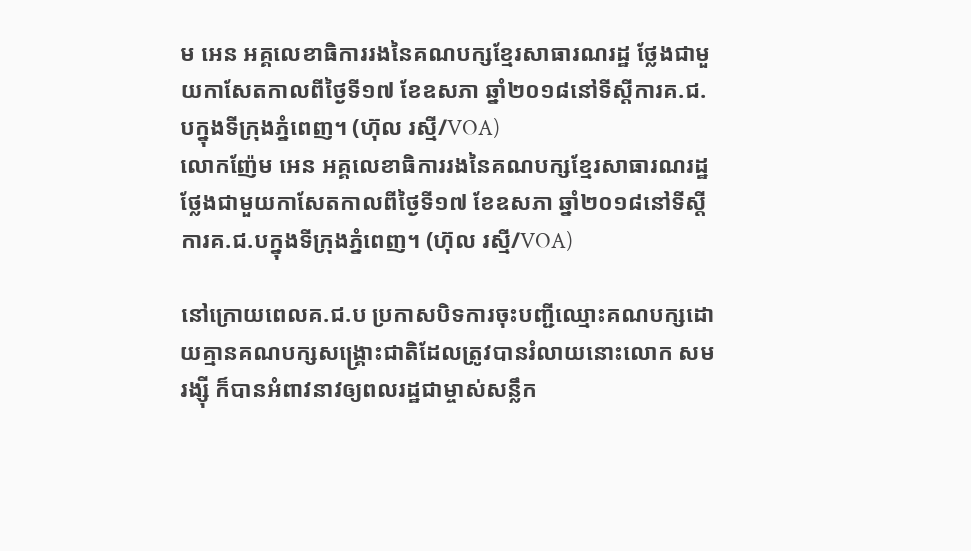ម អេន អគ្គលេខាធិការរងនៃគណបក្សខ្មែរសាធារណរដ្ឋ ថ្លែងជាមួយកាសែតកាលពីថ្ងៃទី១៧ ខែឧសភា ឆ្នាំ២០១៨នៅទីស្តីការគ.ជ.បក្នុងទីក្រុងភ្នំពេញ។ (ហ៊ុល រស្មី/VOA)
លោកញ៉ែម អេន អគ្គលេខាធិការរងនៃគណបក្សខ្មែរសាធារណរដ្ឋ ថ្លែងជាមួយកាសែតកាលពីថ្ងៃទី១៧ ខែឧសភា ឆ្នាំ២០១៨នៅទីស្តីការគ.ជ.បក្នុងទីក្រុងភ្នំពេញ។ (ហ៊ុល រស្មី/VOA)

នៅក្រោយពេលគ.ជ.ប ប្រកាសបិទការចុះបញ្ជីឈ្មោះគណបក្សដោយគ្មានគណបក្សសង្គ្រោះជាតិដែលត្រូវបានរំលាយនោះលោក សម រង្ស៊ី ក៏បានអំពាវនាវឲ្យពលរដ្ឋជាម្ចាស់សន្លឹក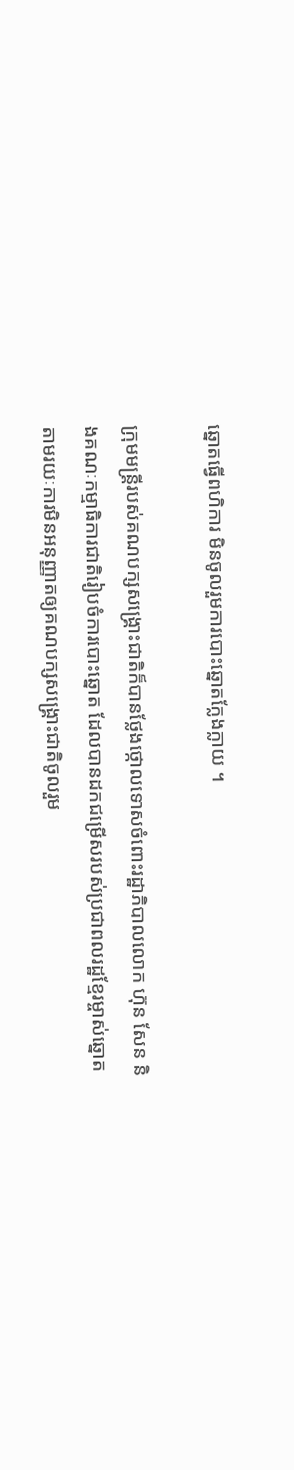ឆ្នោតធ្វើពហិការ មិនចូលរួមការបោះឆ្នោតក្លែងក្លាយ ។

ក្រុមមន្ត្រីរបស់គណបក្សសង្គ្រោះជាតិក៏បានថ្លែងថ្កោលទោសចំពោះរដ្ឋាភិបាលលោក ហ៊ុន សែន និងគណៈកម្មាធិការជាតិរៀបចំការបោះឆ្នោត ដែលបានដកជម្រើសរបស់ប្រជាពលរដ្ឋខ្មែរម្ចាស់ឆ្នោត តាមរយៈការមិនអនុញ្ញាតឲ្យគណបក្សសង្គ្រោះជាតិចូលរួម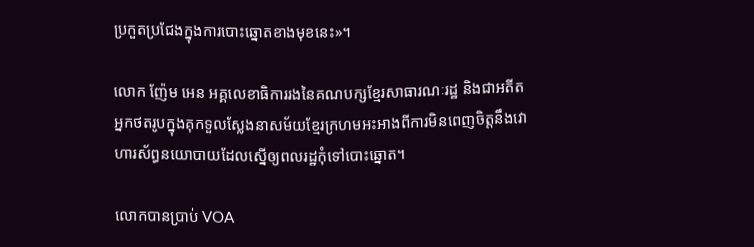ប្រកួតប្រជែងក្នុងការបោះឆ្នោតខាងមុខនេះ»។

លោក ញ៉ែម អេន អគ្គលេខាធិការរងនៃគណបក្សខ្មែរសាធារណៈរដ្ឋ និងជាអតីតអ្នកថតរូបក្នុងគុកទួលស្លែងនាសម័យខ្មែរក្រហមអះអាងពីការមិនពេញចិត្តនឹងវោហារស័ព្ធនយោបាយដែលស្នើឲ្យពលរដ្ឋកុំទៅបោះឆ្នោត។

លោកបានប្រាប់ VOA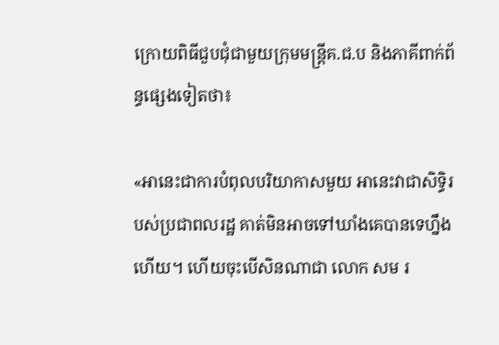ក្រោយពិធីជួបជុំជាមួយក្រុមមន្ត្រីគ.ជ.ប និងភាគីពាក់ព័ន្ធផ្សេងទៀតថា៖

«អានេះជាការបំពុលបរិយាកាសមួយ អានេះវាជាសិទ្ធិរបស់ប្រជាពលរដ្ឋ គាត់មិនអាចទៅឃាំងគេបានទេហ្នឹងហើយ។ ហើយចុះបើសិនណាជា លោក សម រ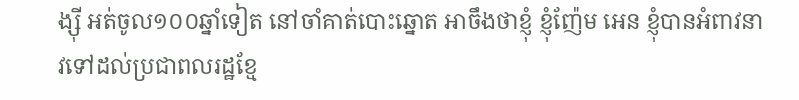ង្ស៊ី អត់ចូល១០០ឆ្នាំទៀត នៅចាំគាត់បោះឆ្នោត អាចឹងថាខ្ញុំ ខ្ញុំញ៉ែម អេន ខ្ញុំបានអំពាវនាវទៅដល់ប្រជាពលរដ្ឋខ្មែ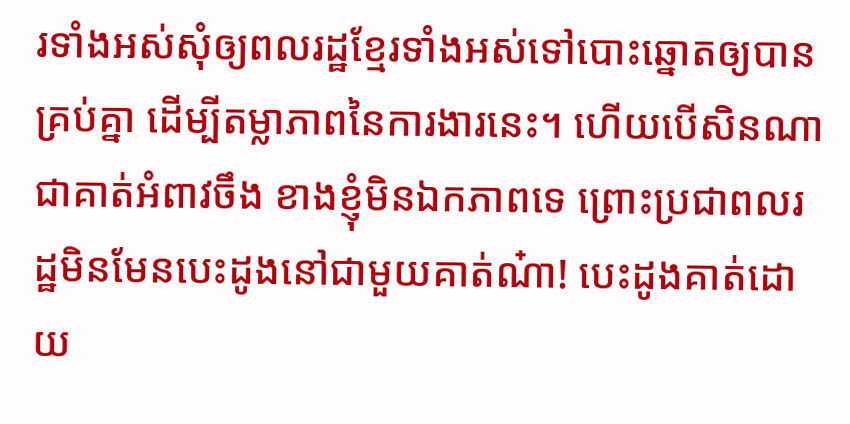រទាំងអស់សុំឲ្យពលរដ្ឋខ្មែរទាំងអស់ទៅបោះឆ្នោតឲ្យបានគ្រប់គ្នា ដើម្បីតម្លាភាពនៃការងារនេះ។ ហើយបើសិនណាជាគាត់អំពាវចឹង ខាងខ្ញុំមិនឯកភាពទេ ព្រោះប្រជាពលរដ្ឋមិនមែនបេះដូងនៅជាមួយគាត់ណ៎ា! បេះដូងគាត់ដោយ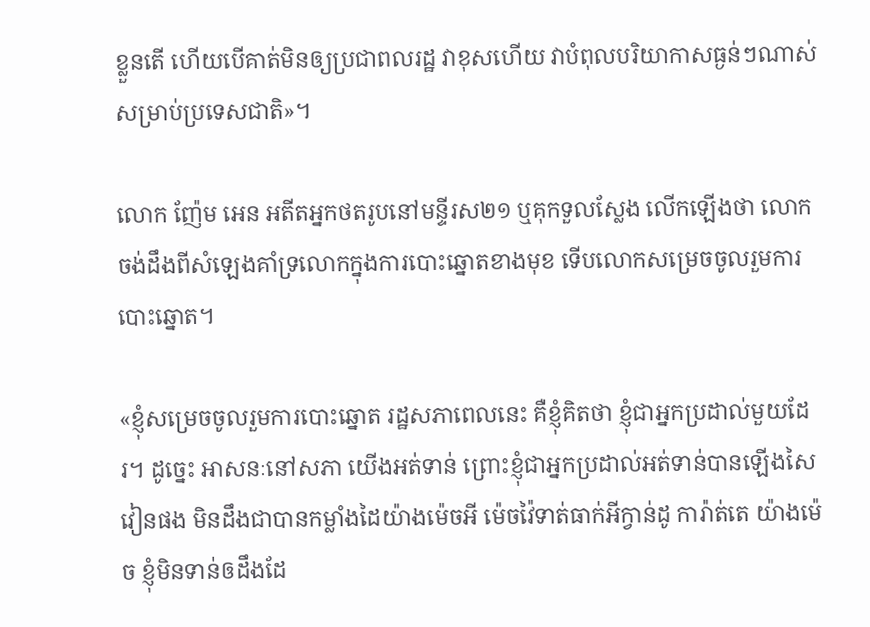ខ្លួនតើ ហើយបើគាត់មិនឲ្យប្រជាពលរដ្ឋ វាខុសហើយ វាបំពុលបរិយាកាសធ្ងន់ៗណាស់សម្រាប់ប្រទេសជាតិ»។

លោក ញ៉ែម អេន អតីតអ្នកថតរូបនៅមន្ទីរស២១ ឬគុកទួលស្លែង លើកឡើងថា លោកចង់ដឹងពីសំឡេងគាំទ្រលោកក្នុងការបោះឆ្នោតខាងមុខ ទើបលោកសម្រេចចូលរួមការបោះឆ្នោត។

«ខ្ញុំសម្រេចចូលរួមការបោះឆ្នោត រដ្ឋសភាពេលនេះ គឺខ្ញុំគិតថា ខ្ញុំជាអ្នកប្រដាល់មួយដែរ។ ដូច្នេះ អាសនៈនៅសភា យើងអត់ទាន់ ព្រោះខ្ញុំជាអ្នកប្រដាល់អត់ទាន់បានឡើងសៃវៀនផង មិនដឹងជាបានកម្លាំងដៃយ៉ាងម៉េចអី ម៉េចវ៉ៃទាត់ធាក់អីក្វាន់ដូ ការ៉ាត់តេ យ៉ាងម៉េច ខ្ញុំមិនទាន់ឲដឹងដែ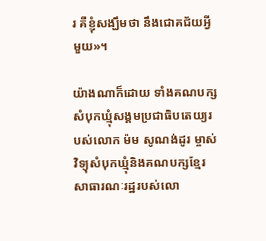រ គឺខ្ញុំសង្ឃឹមថា នឹងជោគជ័យអ្វីមួយ»។

យ៉ាងណាក៏ដោយ ទាំងគណបក្សសំបុកឃ្មុំសង្គមប្រជាធិបតេយ្យរបស់លោក ម៉ម សូណង់ដូរ ម្ចាស់វិទ្យុសំបុកឃ្មុំនិងគណបក្សខ្មែរសាធារណៈរដ្ឋរបស់លោ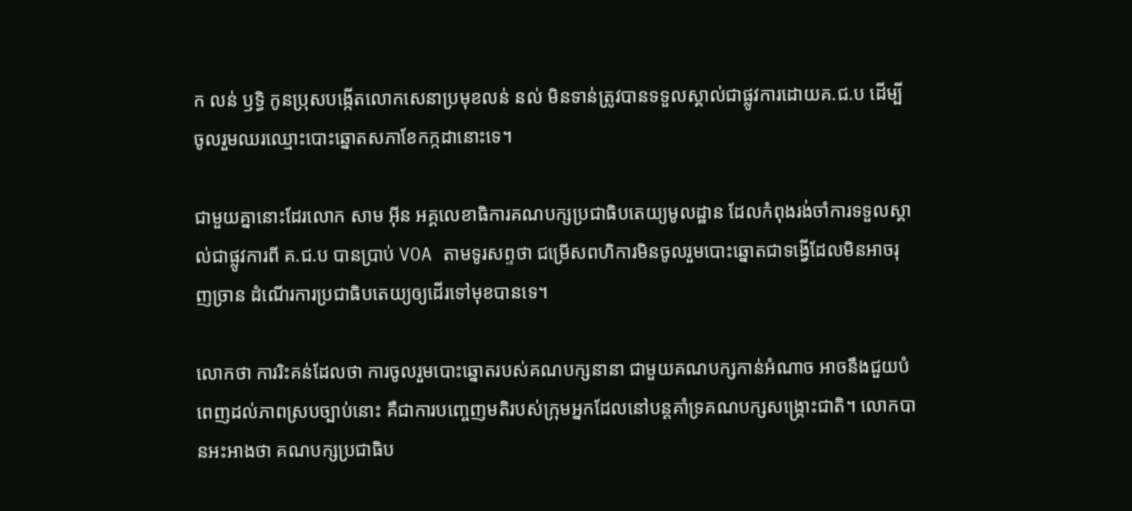ក លន់ ឫទ្ធិ កូនប្រុសបង្កើតលោកសេនាប្រមុខលន់ នល់ មិនទាន់ត្រូវបានទទួលស្គាល់ជាផ្លូវការដោយគ.ជ.ប ដើម្បីចូលរួមឈរឈ្មោះបោះឆ្នោតសភាខែកក្កដានោះទេ។

ជាមួយគ្នានោះដែរលោក សាម អ៊ីន អគ្គលេខាធិការគណបក្សប្រជាធិបតេយ្យមូលដ្ឋាន ដែលកំពុងរង់ចាំការទទួលស្គាល់ជាផ្លូវការពី គ.ជ.ប បានប្រាប់ VOA តាមទូរសព្ទថា ជម្រើសពហិការមិនចូលរួមបោះឆ្នោតជាទង្វើដែលមិនអាចរុញច្រាន ដំណើរការប្រជាធិបតេយ្យឲ្យដើរទៅមុខបានទេ។

លោកថា ការរិះគន់ដែលថា ការចូលរួមបោះឆ្នោតរបស់គណបក្សនានា ជាមួយគណបក្សកាន់អំណាច អាចនឹងជួយបំពេញដល់ភាពស្របច្បាប់នោះ គឺជាការបញ្ចេញមតិរបស់ក្រុមអ្នកដែលនៅបន្តគាំទ្រគណបក្សសង្គ្រោះជាតិ។ លោកបានអះអាងថា គណបក្សប្រជាធិប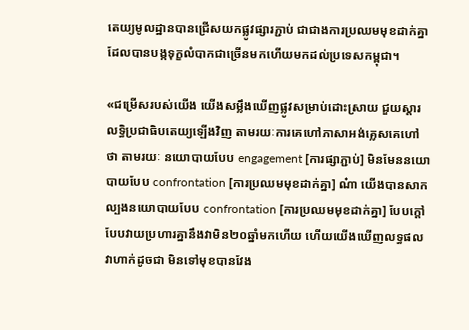តេយ្យមូលដ្ឋានបានជ្រើសយកផ្លូវផ្សារភ្ជាប់ ជាជាងការប្រឈមមុខដាក់គ្នា ដែលបានបង្កទុក្ខលំបាកជាច្រើនមកហើយមកដល់ប្រទេសកម្ពុជា។

«ជម្រើសរបស់យើង យើងសម្លឹងឃើញផ្លូវសម្រាប់ដោះស្រាយ ជួយស្តារលទ្ធិប្រជាធិបតេយ្យឡើងវិញ តាមរយៈការគេហៅភាសាអង់គ្លេសគេហៅថា តាមរយៈ នយោបាយបែប engagement [ការផ្សាភ្ជាប់] មិនមែននយោបាយបែប confrontation [ការប្រឈមមុខដាក់គ្នា] ណ៎ា យើងបានសាកល្បងនយោបាយបែប confrontation [ការប្រឈមមុខដាក់គ្នា] បែបក្តៅ បែបវាយប្រហារគ្នានឹងវាមិន២០ឆ្នាំមកហើយ ហើយយើងឃើញលទ្ធផល វាហាក់ដូចជា មិនទៅមុខបានវែង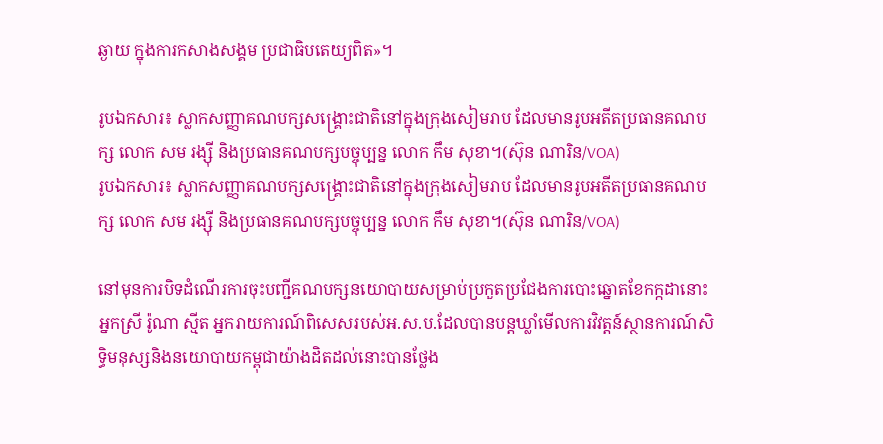ឆ្ងាយ ក្នុងការកសាងសង្គម ប្រជាធិបតេយ្យពិត»។

រូបឯកសារ៖ ស្លាកសញ្ញាគណបក្សសង្រ្គោះជាតិនៅក្នុងក្រុងសៀមរាប ដែលមានរូបអតីតប្រធានគណបក្ស លោក សម រង្ស៊ី និងប្រធានគណបក្សបច្ចុប្បន្ន លោក កឹម សុខា។(ស៊ុន ណារិន/VOA)
រូបឯកសារ៖ ស្លាកសញ្ញាគណបក្សសង្រ្គោះជាតិនៅក្នុងក្រុងសៀមរាប ដែលមានរូបអតីតប្រធានគណបក្ស លោក សម រង្ស៊ី និងប្រធានគណបក្សបច្ចុប្បន្ន លោក កឹម សុខា។(ស៊ុន ណារិន/VOA)

នៅមុនការបិទដំណើរការចុះបញ្ជីគណបក្សនយោបាយសម្រាប់ប្រកួតប្រជែងការបោះឆ្នោតខែកក្កដានោះ អ្នកស្រី រ៉ូណា ស្មីត អ្នករាយការណ៍ពិសេសរបស់អ.ស.ប.ដែលបានបន្តឃ្លាំមើលការវិវត្តន៍ស្ថានការណ៍សិទ្ធិមនុស្សនិងនយោបាយកម្ពុជាយ៉ាងដិតដល់នោះបានថ្លែង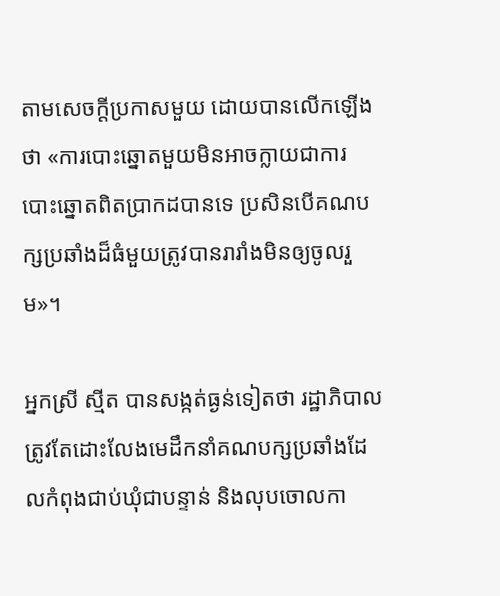តាមសេចក្ដីប្រកាសមួយ ដោយបានលើកឡើងថា «ការបោះឆ្នោតមួយមិនអាចក្លាយជាការបោះឆ្នោតពិតប្រាកដបានទេ ប្រសិនបើគណបក្សប្រឆាំងដ៏ធំមួយត្រូវបានរារាំងមិនឲ្យចូលរួម»។

អ្នកស្រី ស្មីត បានសង្កត់ធ្ងន់ទៀតថា រដ្ឋាភិបាលត្រូវតែដោះលែងមេដឹកនាំគណបក្សប្រឆាំងដែលកំពុងជាប់ឃុំជាបន្ទាន់ និងលុបចោលកា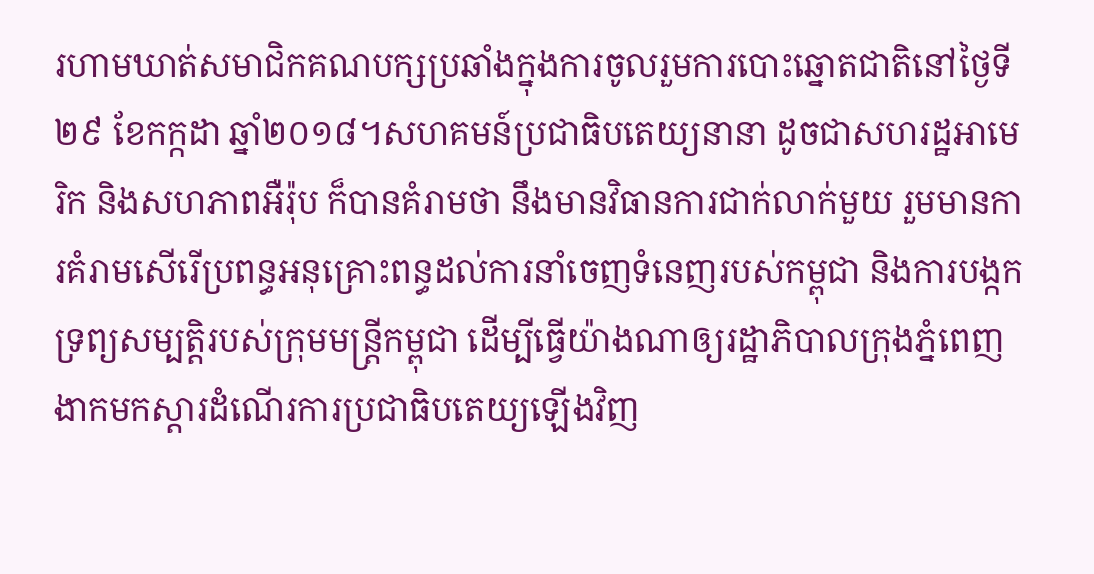រហាមឃាត់សមាជិកគណបក្សប្រឆាំងក្នុងការចូលរួមការបោះឆ្នោតជាតិនៅថ្ងៃទី២៩ ខែកក្កដា ឆ្នាំ២០១៨។សហគមន៍ប្រជាធិបតេយ្យនានា ដូចជាសហរដ្ឋអាមេរិក និងសហភាពអឺរ៉ុប ក៏បានគំរាមថា នឹងមានវិធានការជាក់លាក់មួយ រួមមានការគំរាមសើរើប្រពន្ធអនុគ្រោះពន្ធដល់ការនាំចេញទំនេញរបស់កម្ពុជា និងការបង្កកទ្រព្យសម្បតិ្តរបស់ក្រុមមន្ត្រីកម្ពុជា ដើម្បីធ្វើយ៉ាងណាឲ្យរដ្ឋាភិបាលក្រុងភ្នំពេញងាកមកស្តារដំណើរការប្រជាធិបតេយ្យឡើងវិញ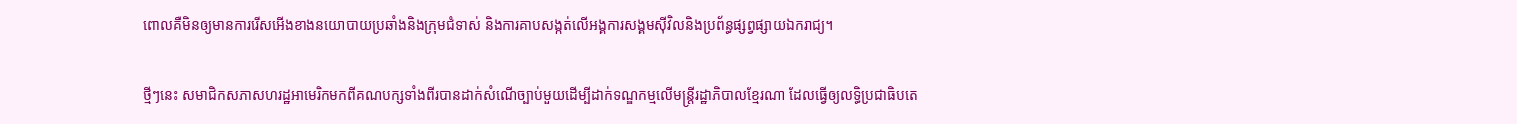ពោលគឺមិនឲ្យមានការរើសអើងខាងនយោបាយប្រឆាំងនិងក្រុមជំទាស់ និងការគាបសង្កត់លើអង្គការសង្គមស៊ីវិលនិងប្រព័ន្ធផ្សព្វផ្សាយឯករាជ្យ។

ថ្មីៗនេះ សមាជិកសភាសហរដ្ឋអាមេរិកមកពីគណបក្សទាំងពីរបានដាក់សំណើច្បាប់មួយដើម្បីដាក់ទណ្ឌកម្មលើមន្ត្រីរដ្ឋាភិបាលខ្មែរណា ដែលធ្វើឲ្យលទ្ធិប្រជាធិបតេ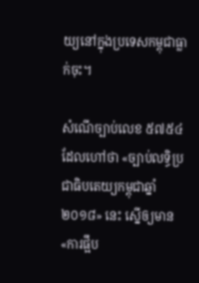យ្យនៅក្នុងប្រទេសកម្ពុជាធ្លាក់ចុះ។

សំណើច្បាប់លេខ ៥៧៥៤ ដែលហៅថា «ច្បាប់លទ្ធិប្រជាធិបតេយ្យកម្ពុជាឆ្នាំ ២០១៨» នេះ ស្នើឲ្យមាន«ការផ្អឹប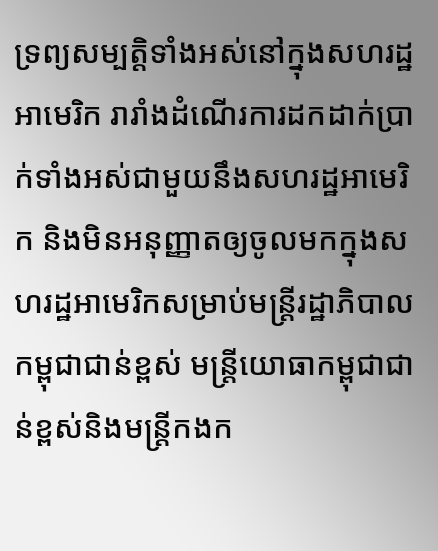ទ្រព្យសម្បត្តិទាំងអស់នៅក្នុងសហរដ្ឋអាមេរិក រារាំងដំណើរការដកដាក់ប្រាក់ទាំងអស់ជាមួយនឹងសហរដ្ឋអាមេរិក និងមិនអនុញ្ញាតឲ្យចូលមកក្នុងសហរដ្ឋអាមេរិកសម្រាប់មន្ត្រីរដ្ឋាភិបាលកម្ពុជាជាន់ខ្ពស់ មន្ត្រីយោធាកម្ពុជាជាន់ខ្ពស់និងមន្ត្រីកងក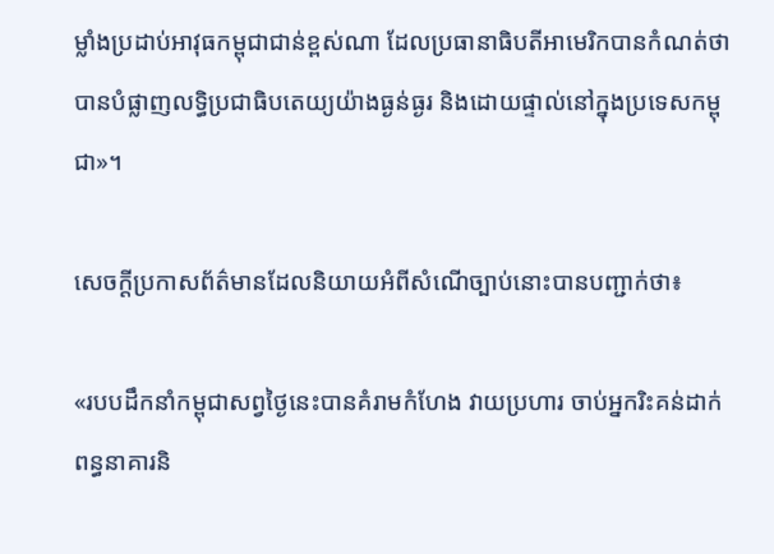ម្លាំងប្រដាប់អាវុធកម្ពុជាជាន់ខ្ពស់ណា ដែលប្រធានាធិបតីអាមេរិកបានកំណត់ថា បានបំផ្លាញលទ្ធិប្រជាធិបតេយ្យយ៉ាងធ្ងន់ធ្ងរ និងដោយផ្ទាល់នៅក្នុងប្រទេសកម្ពុជា»។

សេចក្ដីប្រកាសព័ត៌មានដែលនិយាយអំពីសំណើច្បាប់នោះបានបញ្ជាក់ថា៖

«របបដឹកនាំកម្ពុជាសព្វថ្ងៃនេះបានគំរាមកំហែង វាយប្រហារ ចាប់អ្នករិះគន់ដាក់ពន្ធនាគារនិ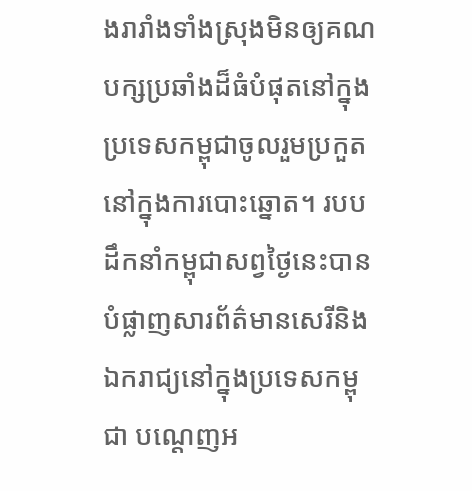ងរារាំងទាំងស្រុងមិនឲ្យគណបក្សប្រឆាំងដ៏ធំបំផុតនៅក្នុងប្រទេសកម្ពុជាចូលរួមប្រកួតនៅក្នុងការបោះឆ្នោត។ របបដឹកនាំកម្ពុជាសព្វថ្ងៃនេះបានបំផ្លាញសារព័ត៌មានសេរីនិងឯករាជ្យនៅក្នុងប្រទេសកម្ពុជា បណ្ដេញអ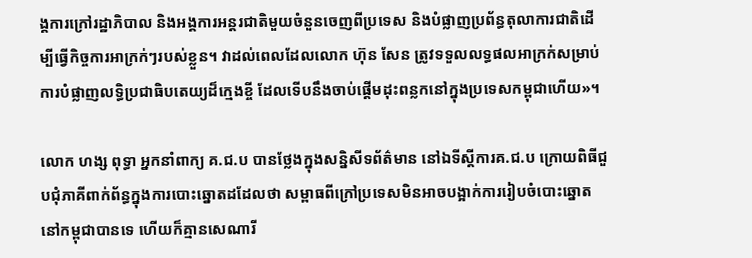ង្គការក្រៅរដ្ឋាភិបាល និងអង្គការអន្តរជាតិមួយចំនួនចេញពីប្រទេស និងបំផ្លាញប្រព័ន្ធតុលាការជាតិដើម្បីធ្វើកិច្ចការអាក្រក់ៗរបស់ខ្លួន។ វាដល់ពេលដែលលោក ហ៊ុន សែន ត្រូវទទួលលទ្ធផលអាក្រក់សម្រាប់ការបំផ្លាញលទ្ធិប្រជាធិបតេយ្យដ៏ក្មេងខ្ចី ដែលទើបនឹងចាប់ផ្ដើមដុះពន្លកនៅក្នុងប្រទេសកម្ពុជាហើយ»។

លោក ហង្ស ពុទ្ធា អ្នកនាំពាក្យ គ.ជ.ប បានថ្លែងក្នុងសន្និសីទព័ត៌មាន នៅឯទីស្តីការគ.ជ.ប ក្រោយពិធីជួបជុំភាគីពាក់ព័ន្ធក្នុងការបោះឆ្នោតដដែលថា សម្ពាធពីក្រៅប្រទេសមិនអាចបង្អាក់ការរៀបចំបោះឆ្នោតនៅកម្ពុជាបានទេ ហើយក៏គ្មានសេណារី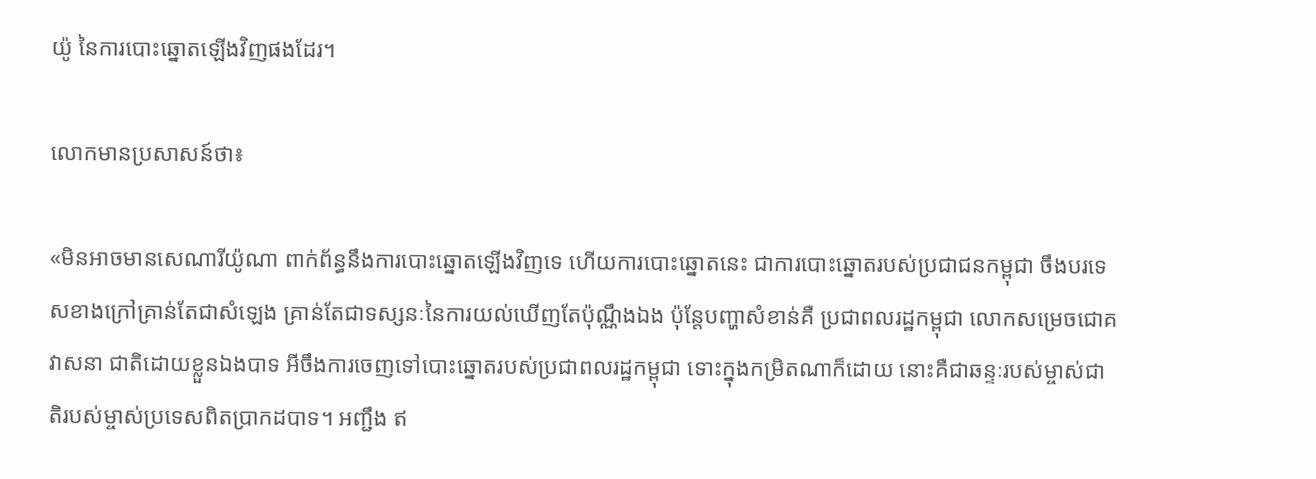យ៉ូ នៃការបោះឆ្នោតឡើងវិញផងដែរ។

លោកមានប្រសាសន៍ថា៖

«មិនអាចមានសេណារីយ៉ូណា ពាក់ព័ន្ធនឹងការបោះឆ្នោតឡើងវិញទេ ហើយការបោះឆ្នោតនេះ ជាការបោះឆ្នោតរបស់ប្រជាជនកម្ពុជា ចឹងបរទេសខាងក្រៅគ្រាន់តែជាសំឡេង គ្រាន់តែជាទស្សនៈនៃការយល់ឃើញតែប៉ុណ្ណឹងឯង ប៉ុន្តែបញ្ហាសំខាន់គឺ ប្រជាពលរដ្ឋកម្ពុជា លោកសម្រេចជោគវាសនា ជាតិដោយខ្លួនឯងបាទ អីចឹងការចេញទៅបោះឆ្នោតរបស់ប្រជាពលរដ្ឋកម្ពុជា ទោះក្នុងកម្រិតណាក៏ដោយ នោះគឺជាឆន្ទៈរបស់ម្ចាស់ជាតិរបស់ម្ចាស់ប្រទេសពិតប្រាកដបាទ។ អញ្ជឹង ឥ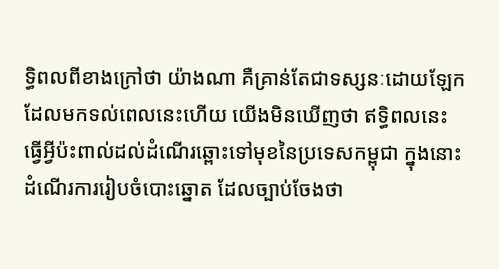ទ្ធិពលពីខាងក្រៅថា យ៉ាងណា គឺគ្រាន់តែជាទស្សនៈដោយឡែក ដែលមកទល់ពេលនេះហើយ យើងមិនឃើញថា ឥទ្ធិពលនេះ ធ្វើអ្វីប៉ះពាល់ដល់ដំណើរឆ្ពោះទៅមុខនៃប្រទេសកម្ពុជា ក្នុងនោះដំណើរការរៀបចំបោះឆ្នោត ដែលច្បាប់ចែងថា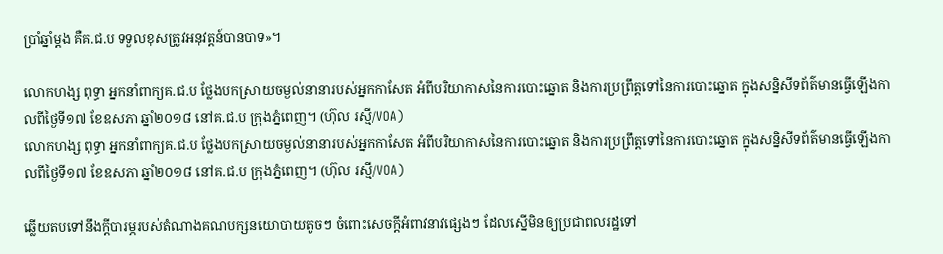ប្រាំឆ្នាំម្តង គឺគ.ជ.ប ទទួលខុសត្រូវអនុវត្តន៍បានបាទ»។

លោកហង្ស ពុទ្ធា អ្នកនាំពាក្យគ.ជ.ប ថ្លែងបកស្រាយចម្ងល់នានារបស់អ្នកកាសែត អំពីបរិយាកាសនៃការបោះឆ្នោត និងការប្រព្រឹត្តទៅនៃការបោះឆ្នោត ក្នុងសន្និសីទព័ត៌មានធ្វើឡើងកាលពីថ្ងៃទី១៧ ខែឧសភា ឆ្នាំ២០១៨ នៅគ.ជ.ប ក្រុងភ្នំពេញ។ (ហ៊ុល រស្មី/VOA)
លោកហង្ស ពុទ្ធា អ្នកនាំពាក្យគ.ជ.ប ថ្លែងបកស្រាយចម្ងល់នានារបស់អ្នកកាសែត អំពីបរិយាកាសនៃការបោះឆ្នោត និងការប្រព្រឹត្តទៅនៃការបោះឆ្នោត ក្នុងសន្និសីទព័ត៌មានធ្វើឡើងកាលពីថ្ងៃទី១៧ ខែឧសភា ឆ្នាំ២០១៨ នៅគ.ជ.ប ក្រុងភ្នំពេញ។ (ហ៊ុល រស្មី/VOA)

ឆ្លើយតបទៅនឹងក្តីបារម្ភរបស់តំណាងគណបក្សនយោបាយតូចៗ ចំពោះសេចក្តីអំពាវនាវផ្សេងៗ ដែលស្នើមិនឲ្យប្រជាពលរដ្ឋទៅ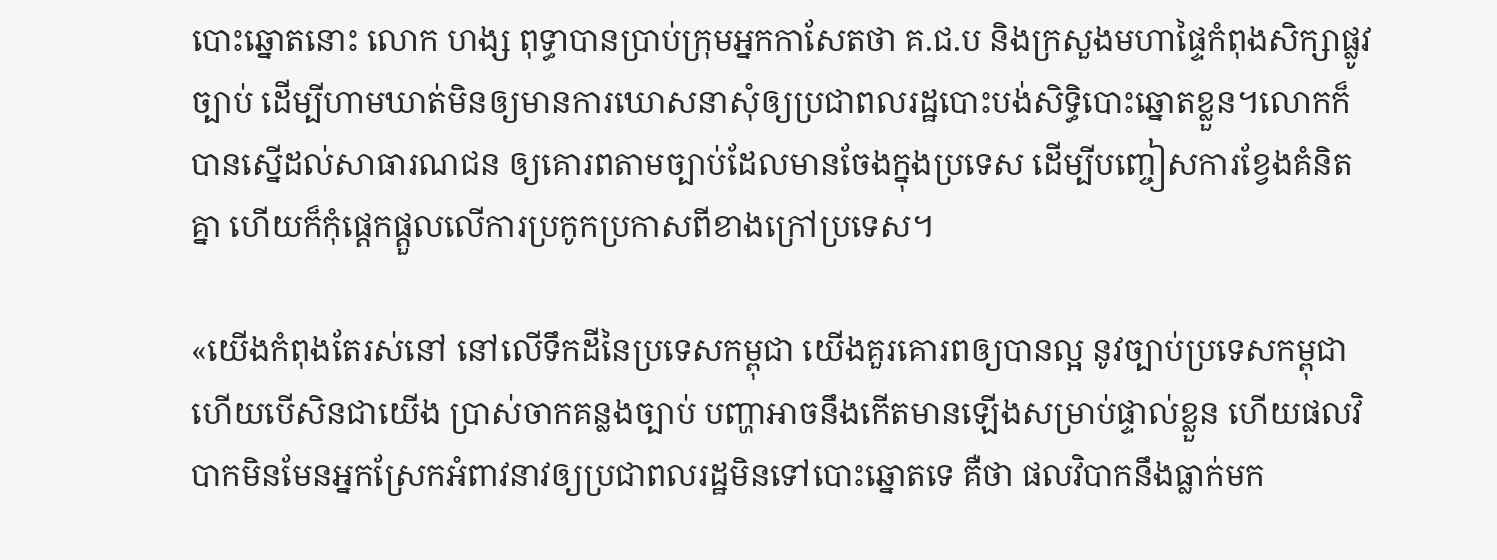បោះឆ្នោតនោះ លោក ហង្ស ពុទ្ធាបានប្រាប់ក្រុមអ្នកកាសែតថា គ.ជ.ប និងក្រសួងមហាផ្ទៃកំពុងសិក្សាផ្លូវច្បាប់ ដើម្បីហាមឃាត់មិនឲ្យមានការឃោសនាសុំឲ្យប្រជាពលរដ្ឋបោះបង់សិទ្ធិបោះឆ្នោតខ្លួន។លោកក៏បានស្នើដល់សាធារណជន ឲ្យគោរពតាមច្បាប់ដែលមានចែងក្នុងប្រទេស ដើម្បីបញ្ចៀសការខ្វែងគំនិតគ្នា ហើយក៏កុំផ្តេកផ្តួលលើការប្រកូកប្រកាសពីខាងក្រៅប្រទេស។

«យើងកំពុងតែរស់នៅ នៅលើទឹកដីនៃប្រទេសកម្ពុជា យើងគួរគោរពឲ្យបានល្អ នូវច្បាប់ប្រទេសកម្ពុជា ហើយបើសិនជាយើង ប្រាស់ចាកគន្លងច្បាប់ បញ្ហាអាចនឹងកើតមានឡើងសម្រាប់ផ្ទាល់ខ្លួន ហើយផលវិបាកមិនមែនអ្នកស្រែកអំពាវនាវឲ្យប្រជាពលរដ្ឋមិនទៅបោះឆ្នោតទេ គឺថា ផលវិបាកនឹងធ្លាក់មក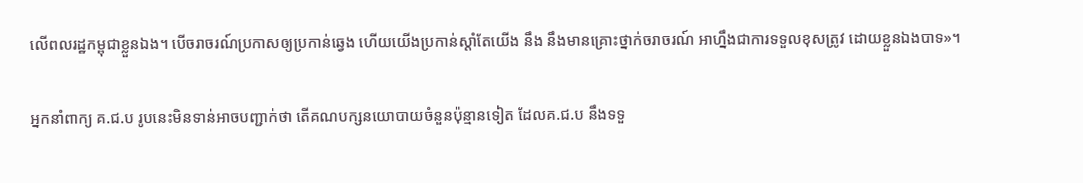លើពលរដ្ឋកម្ពុជាខ្លួនឯង។ បើចរាចរណ៍ប្រកាសឲ្យប្រកាន់ឆ្វេង ហើយយើងប្រកាន់ស្តាំតែយើង នឹង នឹងមានគ្រោះថ្នាក់ចរាចរណ៍ អាហ្នឹងជាការទទួលខុសត្រូវ ដោយខ្លួនឯងបាទ»។

អ្នកនាំពាក្យ គ.ជ.ប រូបនេះមិនទាន់អាចបញ្ជាក់ថា តើគណបក្សនយោបាយចំនួនប៉ុន្មានទៀត ដែលគ.ជ.ប នឹងទទួ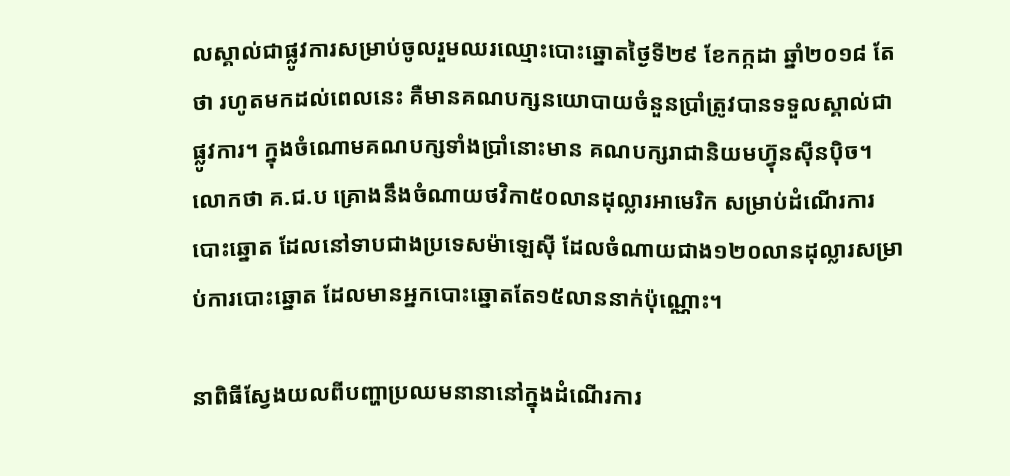លស្គាល់ជាផ្លូវការសម្រាប់ចូលរួមឈរឈ្មោះបោះឆ្នោតថ្ងៃទី២៩ ខែកក្កដា ឆ្នាំ២០១៨ តែថា រហូតមកដល់ពេលនេះ គឺមានគណបក្សនយោបាយចំនួនប្រាំត្រូវបានទទួលស្គាល់ជាផ្លូវការ។ ក្នុងចំណោមគណបក្សទាំងប្រាំនោះមាន គណបក្សរាជានិយមហ៊្វុនស៊ីនប៉ិច។ លោកថា គ.ជ.ប គ្រោងនឹងចំណាយថវិកា៥០លានដុល្លារអាមេរិក សម្រាប់ដំណើរការបោះឆ្នោត ដែលនៅទាបជាងប្រទេសម៉ាឡេស៊ី ដែលចំណាយជាង១២០លានដុល្លារសម្រាប់ការបោះឆ្នោត ដែលមានអ្នកបោះឆ្នោតតែ១៥លាននាក់ប៉ុណ្ណោះ។

នាពិធីស្វែងយលពីបញ្ហាប្រឈមនានានៅក្នុងដំណើរការ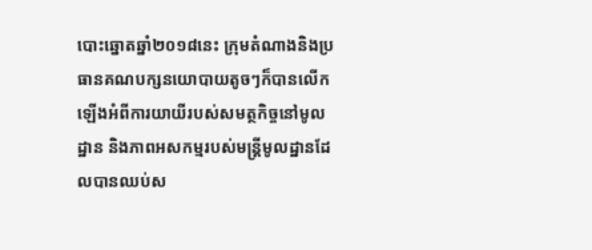បោះឆ្នោតឆ្នាំ២០១៨នេះ ក្រុមតំណាងនិងប្រធានគណបក្សនយោបាយតូចៗក៏បានលើកឡើងអំពីការយាយីរបស់សមត្ថកិច្ចនៅមូលដ្ឋាន និងភាពអសកម្មរបស់មន្ត្រីមូលដ្ឋានដែលបានឈប់ស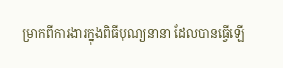ម្រាកពីការងារក្នុងពិធីបុណ្យនានា ដែលបានធ្វើឡើ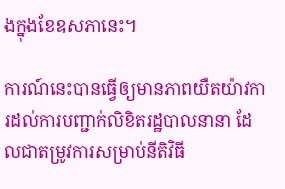ងក្នុងខែឧសភានេះ។

ការណ៍នេះបានធ្វើឲ្យមានភាពយឺតយ៉ាវការដល់ការបញ្ជាក់លិខិតរដ្ឋបាលនានា ដែលជាតម្រូវការសម្រាប់នីតិវិធី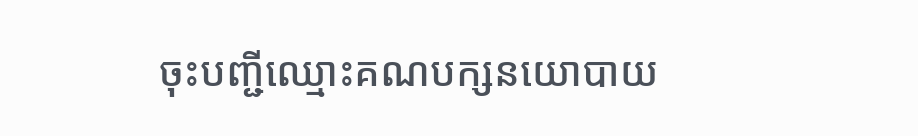ចុះបញ្ជីឈ្មោះគណបក្សនយោបាយ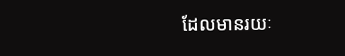ដែលមានរយៈ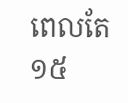ពេលតែ១៥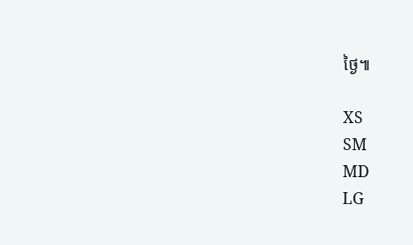ថ្ងៃ៕

XS
SM
MD
LG